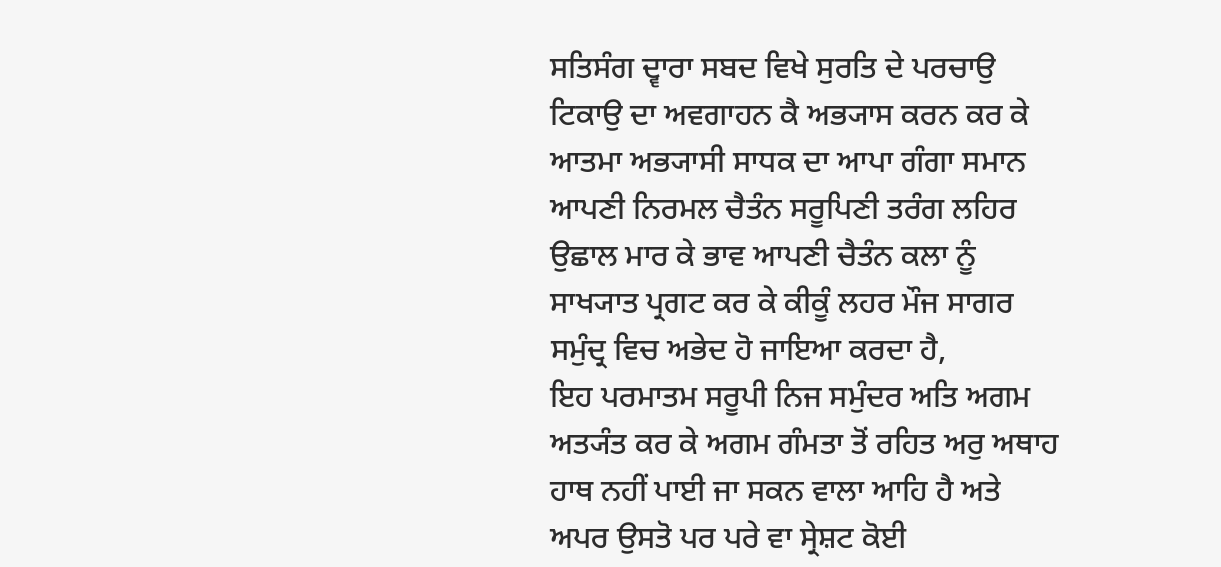ਸਤਿਸੰਗ ਦ੍ਵਾਰਾ ਸਬਦ ਵਿਖੇ ਸੁਰਤਿ ਦੇ ਪਰਚਾਉ ਟਿਕਾਉ ਦਾ ਅਵਗਾਹਨ ਕੈ ਅਭ੍ਯਾਸ ਕਰਨ ਕਰ ਕੇ ਆਤਮਾ ਅਭ੍ਯਾਸੀ ਸਾਧਕ ਦਾ ਆਪਾ ਗੰਗਾ ਸਮਾਨ ਆਪਣੀ ਨਿਰਮਲ ਚੈਤੰਨ ਸਰੂਪਿਣੀ ਤਰੰਗ ਲਹਿਰ ਉਛਾਲ ਮਾਰ ਕੇ ਭਾਵ ਆਪਣੀ ਚੈਤੰਨ ਕਲਾ ਨੂੰ ਸਾਖ੍ਯਾਤ ਪ੍ਰਗਟ ਕਰ ਕੇ ਕੀਕੂੰ ਲਹਰ ਮੌਜ ਸਾਗਰ ਸਮੁੰਦ੍ਰ ਵਿਚ ਅਭੇਦ ਹੋ ਜਾਇਆ ਕਰਦਾ ਹੈ,
ਇਹ ਪਰਮਾਤਮ ਸਰੂਪੀ ਨਿਜ ਸਮੁੰਦਰ ਅਤਿ ਅਗਮ ਅਤ੍ਯੰਤ ਕਰ ਕੇ ਅਗਮ ਗੰਮਤਾ ਤੋਂ ਰਹਿਤ ਅਰੁ ਅਥਾਹ ਹਾਥ ਨਹੀਂ ਪਾਈ ਜਾ ਸਕਨ ਵਾਲਾ ਆਹਿ ਹੈ ਅਤੇ ਅਪਰ ਉਸਤੋ ਪਰ ਪਰੇ ਵਾ ਸ੍ਰੇਸ਼ਟ ਕੋਈ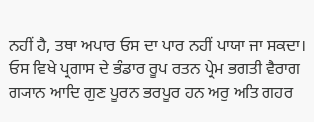ਨਹੀਂ ਹੈ, ਤਥਾ ਅਪਾਰ ਓਸ ਦਾ ਪਾਰ ਨਹੀਂ ਪਾਯਾ ਜਾ ਸਕਦਾ। ਓਸ ਵਿਖੇ ਪ੍ਰਗਾਸ ਦੇ ਭੰਡਾਰ ਰੂਪ ਰਤਨ ਪ੍ਰੇਮ ਭਗਤੀ ਵੈਰਾਗ ਗ੍ਯਾਨ ਆਦਿ ਗੁਣ ਪੂਰਨ ਭਰਪੂਰ ਹਨ ਅਰੁ ਅਤਿ ਗਹਰ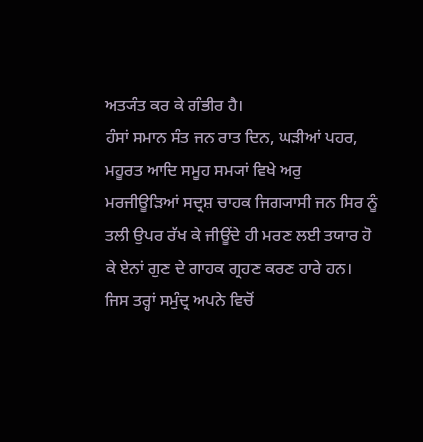ਅਤ੍ਯੰਤ ਕਰ ਕੇ ਗੰਭੀਰ ਹੈ।
ਹੰਸਾਂ ਸਮਾਨ ਸੰਤ ਜਨ ਰਾਤ ਦਿਨ, ਘੜੀਆਂ ਪਹਰ, ਮਹੂਰਤ ਆਦਿ ਸਮੂਹ ਸਮ੍ਯਾਂ ਵਿਖੇ ਅਰੁ ਮਰਜੀਊੜਿਆਂ ਸਦ੍ਰਸ਼ ਚਾਹਕ ਜਿਗ੍ਯਾਸੀ ਜਨ ਸਿਰ ਨੂੰ ਤਲੀ ਉਪਰ ਰੱਖ ਕੇ ਜੀਊਂਦੇ ਹੀ ਮਰਣ ਲਈ ਤਯਾਰ ਹੋ ਕੇ ਏਨਾਂ ਗੁਣ ਦੇ ਗਾਹਕ ਗ੍ਰਹਣ ਕਰਣ ਹਾਰੇ ਹਨ।
ਜਿਸ ਤਰ੍ਹਾਂ ਸਮੁੰਦ੍ਰ ਅਪਨੇ ਵਿਚੋਂ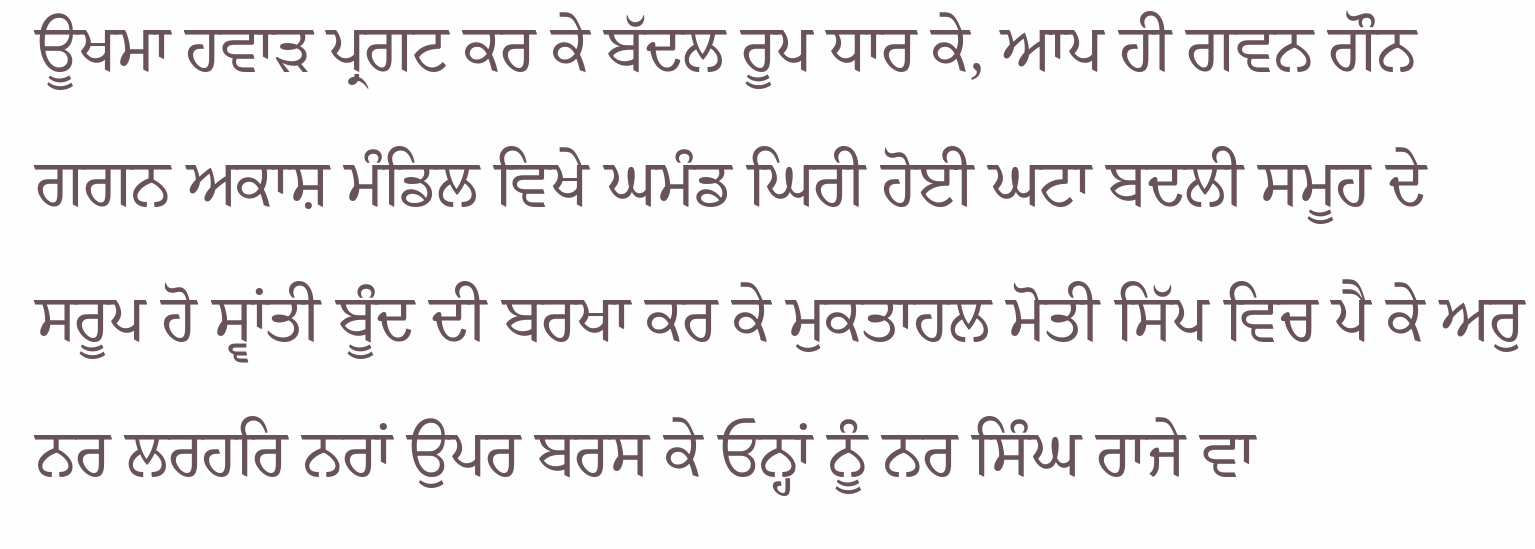ਊਖਮਾ ਹਵਾੜ ਪ੍ਰਗਟ ਕਰ ਕੇ ਬੱਦਲ ਰੂਪ ਧਾਰ ਕੇ, ਆਪ ਹੀ ਗਵਨ ਗੌਨ ਗਗਨ ਅਕਾਸ਼ ਮੰਡਿਲ ਵਿਖੇ ਘਮੰਡ ਘਿਰੀ ਹੋਈ ਘਟਾ ਬਦਲੀ ਸਮੂਹ ਦੇ ਸਰੂਪ ਹੋ ਸ੍ਵਾਂਤੀ ਬੂੰਦ ਦੀ ਬਰਖਾ ਕਰ ਕੇ ਮੁਕਤਾਹਲ ਮੋਤੀ ਸਿੱਪ ਵਿਚ ਪੈ ਕੇ ਅਰੁ ਨਰ ਲਰਹਰਿ ਨਰਾਂ ਉਪਰ ਬਰਸ ਕੇ ਓਨ੍ਹਾਂ ਨੂੰ ਨਰ ਸਿੰਘ ਰਾਜੇ ਵਾ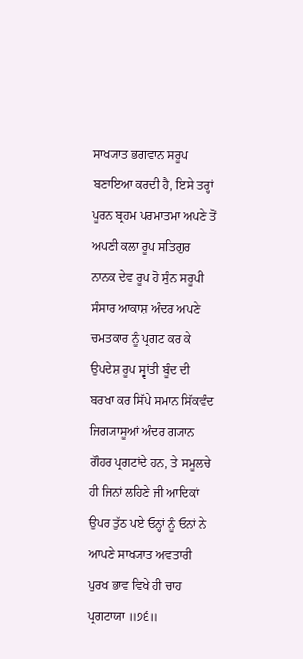ਸਾਖ੍ਯਾਤ ਭਗਵਾਨ ਸਰੂਪ ਬਣਾਇਆ ਕਰਦੀ ਹੈ, ਇਸੇ ਤਰ੍ਹਾਂ ਪੂਰਨ ਬ੍ਰਹਮ ਪਰਮਾਤਮਾ ਅਪਣੇ ਤੋਂ ਅਪਣੀ ਕਲਾ ਰੂਪ ਸਤਿਗੁਰ ਨਾਨਕ ਦੇਵ ਰੂਪ ਹੋ ਸੁੰਨ ਸਰੂਪੀ ਸੰਸਾਰ ਆਕਾਸ਼ ਅੰਦਰ ਅਪਣੇ ਚਮਤਕਾਰ ਨੂੰ ਪ੍ਰਗਟ ਕਰ ਕੇ ਉਪਦੇਸ਼ ਰੂਪ ਸ੍ਵਾਂਤੀ ਬੂੰਦ ਦੀ ਬਰਖਾ ਕਰ ਸਿੱਪੇ ਸਮਾਨ ਸਿੱਕਵੰਦ ਜਿਗ੍ਯਾਸੂਆਂ ਅੰਦਰ ਗ੍ਯਾਨ ਗੌਹਰ ਪ੍ਰਗਟਾਂਦੇ ਹਨ, ਤੇ ਸਮੂਲਚੇ ਹੀ ਜਿਨਾਂ ਲਹਿਣੇ ਜੀ ਆਦਿਕਾਂ ਉਪਰ ਤੁੱਠ ਪਏ ਓਨ੍ਹਾਂ ਨੂੰ ਓਨਾਂ ਨੇ ਆਪਣੇ ਸਾਖ੍ਯਾਤ ਅਵਤਾਰੀ ਪੁਰਖ ਭਾਵ ਵਿਖੇ ਹੀ ਚਾਹ ਪ੍ਰਗਟਾਯਾ ॥੭੬॥